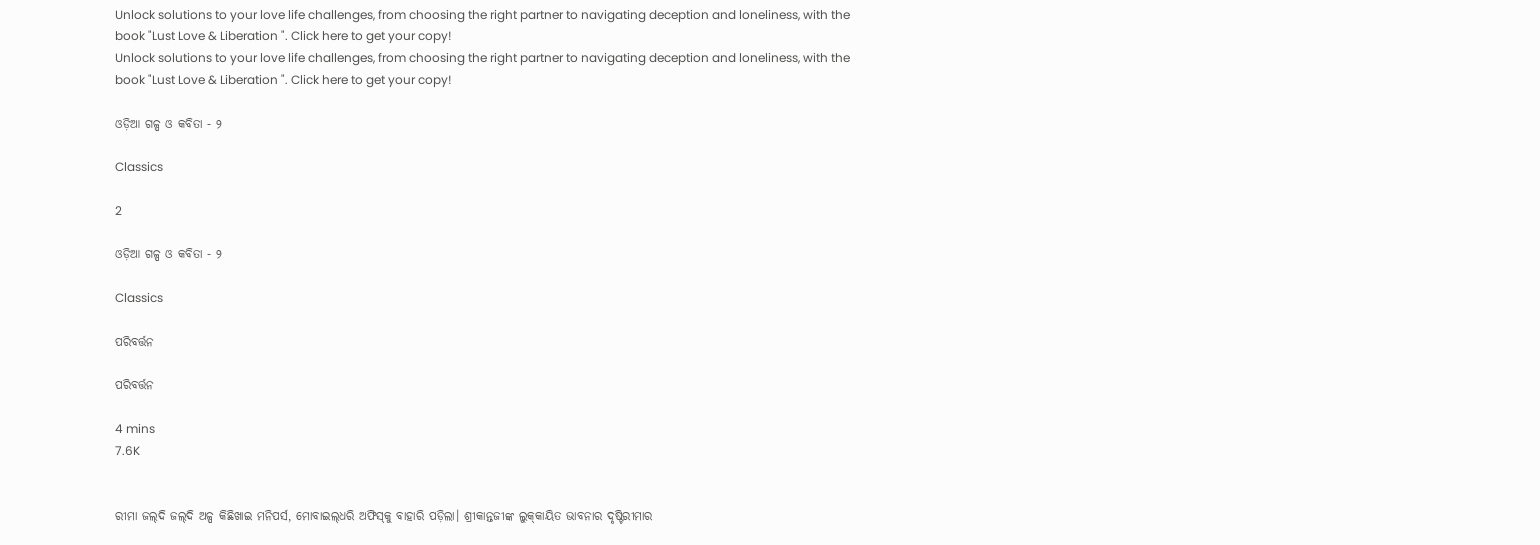Unlock solutions to your love life challenges, from choosing the right partner to navigating deception and loneliness, with the book "Lust Love & Liberation ". Click here to get your copy!
Unlock solutions to your love life challenges, from choosing the right partner to navigating deception and loneliness, with the book "Lust Love & Liberation ". Click here to get your copy!

ଓଡ଼ିଆ ଗଳ୍ପ ଓ କବିତା - ୨

Classics

2

ଓଡ଼ିଆ ଗଳ୍ପ ଓ କବିତା - ୨

Classics

ପରିବର୍ତ୍ତନ

ପରିବର୍ତ୍ତନ

4 mins
7.6K


ରୀମା ଜଲ୍‌ଦି ଜଲ୍‌ଦି ଅଳ୍ପ କିଛିଖାଇ ମନିପର୍ସ, ମୋବାଇଲ୍‌ଧରି ଅଫିସ୍‌କୁ ବାହାରି ପଡ଼ିଲା। ଶ୍ରୀକାନ୍ତଜୀଙ୍କ ଲୁକ୍‌କାୟିତ ଭାବନାର ଦୃଷ୍ଟିରୀମାର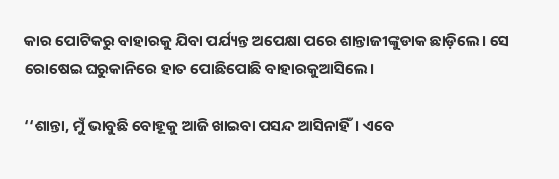କାର ପୋଟିକରୁ ବାହାରକୁ ଯିବା ପର୍ଯ୍ୟନ୍ତ ଅପେକ୍ଷା ପରେ ଶାନ୍ତାଜୀଙ୍କୁଡାକ ଛାଡ଼ିଲେ। ସେ ରୋଷେଇ ଘରୁକାନିରେ ହାତ ପୋଛିପୋଛି ବାହାରକୁଆସିଲେ।

‘‘ଶାନ୍ତା, ମୁଁ ଭାବୁଛି ବୋହୂକୁ ଆଜି ଖାଇବା ପସନ୍ଦ ଆସିନାହିଁ। ଏବେ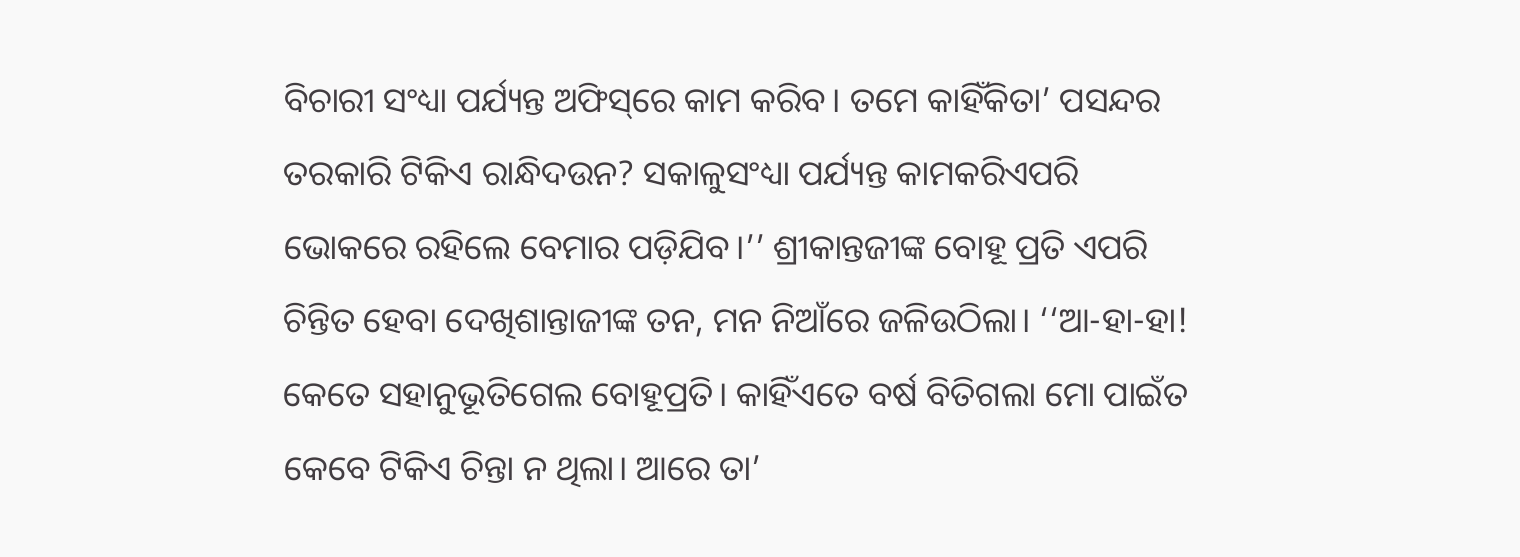ବିଚାରୀ ସଂଧ୍ୟା ପର୍ଯ୍ୟନ୍ତ ଅଫିସ୍‌ରେ କାମ କରିବ। ତମେ କାହିଁକିତା’ ପସନ୍ଦର ତରକାରି ଟିକିଏ ରାନ୍ଧିଦଉନ? ସକାଳୁସଂଧ୍ୟା ପର୍ଯ୍ୟନ୍ତ କାମକରିଏପରି ଭୋକରେ ରହିଲେ ବେମାର ପଡ଼ିଯିବ।’’ ଶ୍ରୀକାନ୍ତଜୀଙ୍କ ବୋହୂ ପ୍ରତି ଏପରି ଚିନ୍ତିତ ହେବା ଦେଖିଶାନ୍ତାଜୀଙ୍କ ତନ, ମନ ନିଆଁରେ ଜଳିଉଠିଲା। ‘‘ଆ-ହା-ହା! କେତେ ସହାନୁଭୂତିଗେଲ ବୋହୂପ୍ରତି। କାହିଁଏତେ ବର୍ଷ ବିତିଗଲା ମୋ ପାଇଁତ କେବେ ଟିକିଏ ଚିନ୍ତା ନ ଥିଲା। ଆରେ ତା’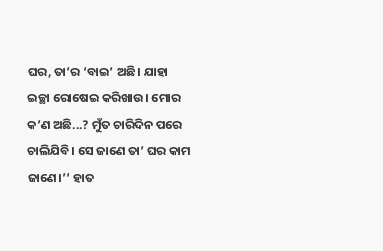ଘର, ତା’ର ‘ବାଇ’ ଅଛି। ଯାହା ଇଚ୍ଛା ରୋଷେଇ କରିଖାଉ। ମୋର କ’ଣ ଅଛି...? ମୁଁତ ଚାରିଦିନ ପରେ ଚାଲିଯିବି। ସେ ଜାଣେ ତା’ ଘର କାମ ଜାଣେ।’’ ହାତ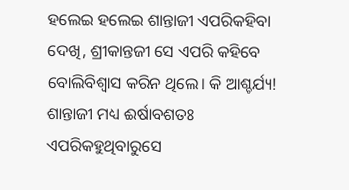ହଲେଇ ହଲେଇ ଶାନ୍ତାଜୀ ଏପରିକହିବା ଦେଖି, ଶ୍ରୀକାନ୍ତଜୀ ସେ ଏପରି କହିବେ ବୋଲିବିଶ୍ୱାସ କରିନ ଥିଲେ। କି ଆଶ୍ଚର୍ଯ୍ୟ! ଶାନ୍ତାଜୀ ମଧ୍ୟ ଈର୍ଷାବଶତଃ ଏପରିକହୁଥିବାରୁସେ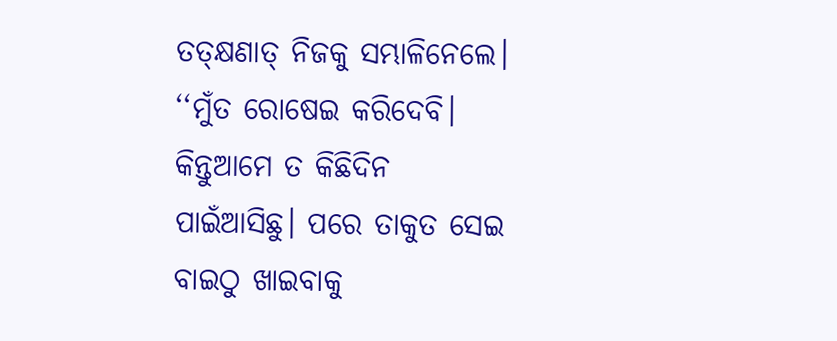ତତ୍‌କ୍ଷଣାତ୍‌ ନିଜକୁ ସମ୍ଭାଳିନେଲେ। ‘‘ମୁଁତ ରୋଷେଇ କରିଦେବି। କିନ୍ତୁଆମେ ତ କିଛିଦିନ ପାଇଁଆସିଛୁ। ପରେ ତାକୁତ ସେଇ ବାଇଠୁ ଖାଇବାକୁ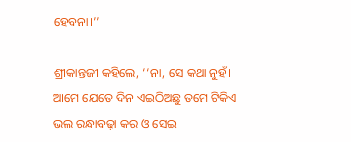ହେବନା।’’

ଶ୍ରୀକାନ୍ତଜୀ କହିଲେ, ‘‘ନା, ସେ କଥା ନୁହଁ। ଆମେ ଯେତେ ଦିନ ଏଇଠିଅଛୁ ତମେ ଟିକିଏ ଭଲ ରନ୍ଧାବଢ଼ା କର ଓ ସେଇ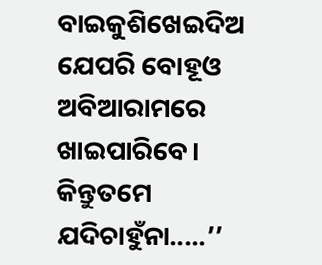ବାଇକୁଶିଖେଇଦିଅ ଯେପରି ବୋହୂଓ ଅବିଆରାମରେ ଖାଇପାରିବେ। କିନ୍ତୁତମେ ଯଦିଚାହୁଁନା.....’’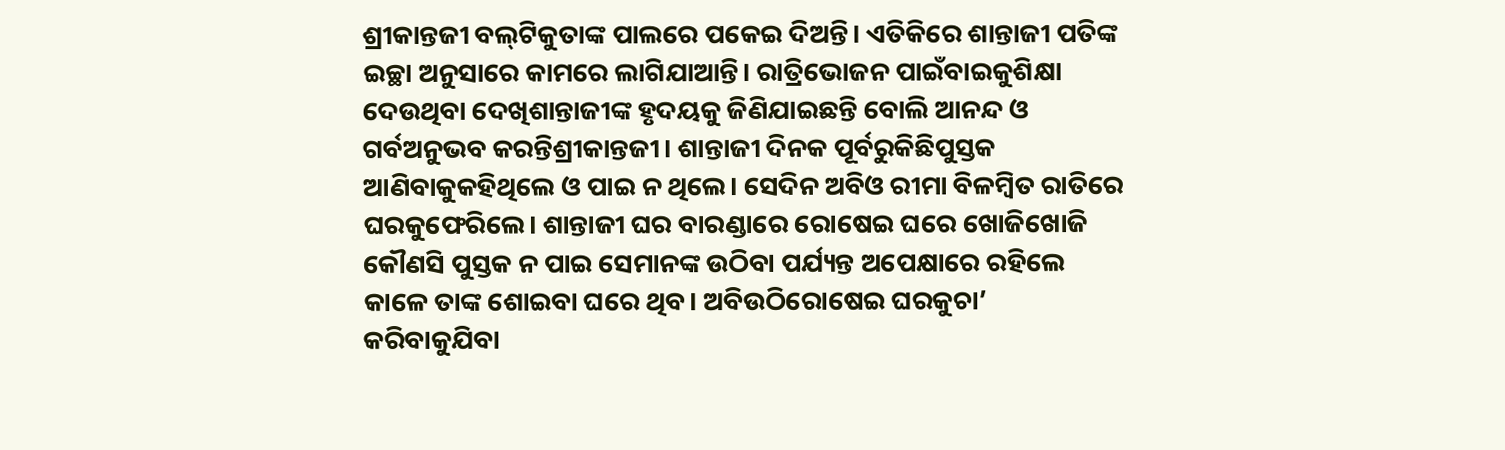ଶ୍ରୀକାନ୍ତଜୀ ବଲ୍‌ଟିକୁତାଙ୍କ ପାଲରେ ପକେଇ ଦିଅନ୍ତି। ଏତିକିରେ ଶାନ୍ତାଜୀ ପତିଙ୍କ ଇଚ୍ଛା ଅନୁସାରେ କାମରେ ଲାଗିଯାଆନ୍ତି। ରାତ୍ରିଭୋଜନ ପାଇଁବାଇକୁଶିକ୍ଷା ଦେଉଥିବା ଦେଖିଶାନ୍ତାଜୀଙ୍କ ହୃଦୟକୁ ଜିଣିଯାଇଛନ୍ତି ବୋଲି ଆନନ୍ଦ ଓ ଗର୍ବଅନୁଭବ କରନ୍ତିଶ୍ରୀକାନ୍ତଜୀ। ଶାନ୍ତାଜୀ ଦିନକ ପୂର୍ବରୁକିଛିପୁସ୍ତକ ଆଣିବାକୁକହିଥିଲେ ଓ ପାଇ ନ ଥିଲେ। ସେଦିନ ଅବିଓ ରୀମା ବିଳମ୍ବିତ ରାତିରେ ଘରକୁଫେରିଲେ। ଶାନ୍ତାଜୀ ଘର ବାରଣ୍ଡାରେ ରୋଷେଇ ଘରେ ଖୋଜିଖୋଜି କୌଣସି ପୁସ୍ତକ ନ ପାଇ ସେମାନଙ୍କ ଉଠିବା ପର୍ଯ୍ୟନ୍ତ ଅପେକ୍ଷାରେ ରହିଲେ କାଳେ ତାଙ୍କ ଶୋଇବା ଘରେ ଥିବ। ଅବିଉଠିରୋଷେଇ ଘରକୁଚା’ କରିବାକୁଯିବା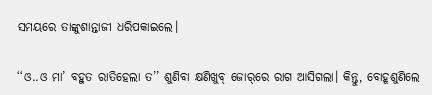ସମୟରେ ତାଙ୍କୁଶାନ୍ତାଜୀ ଧରିପକାଇଲେ।

‘‘ଓ..ଓ ମା’ ବହୁତ ରାତିହେଲା ତ’’ ଶୁଣିବା କ୍ଷଣିଖୁବ୍‌ ଜୋର୍‌ରେ ରାଗ ଆସିଗଲା। କିନ୍ତୁ, ବୋହୂଶୁଣିଲେ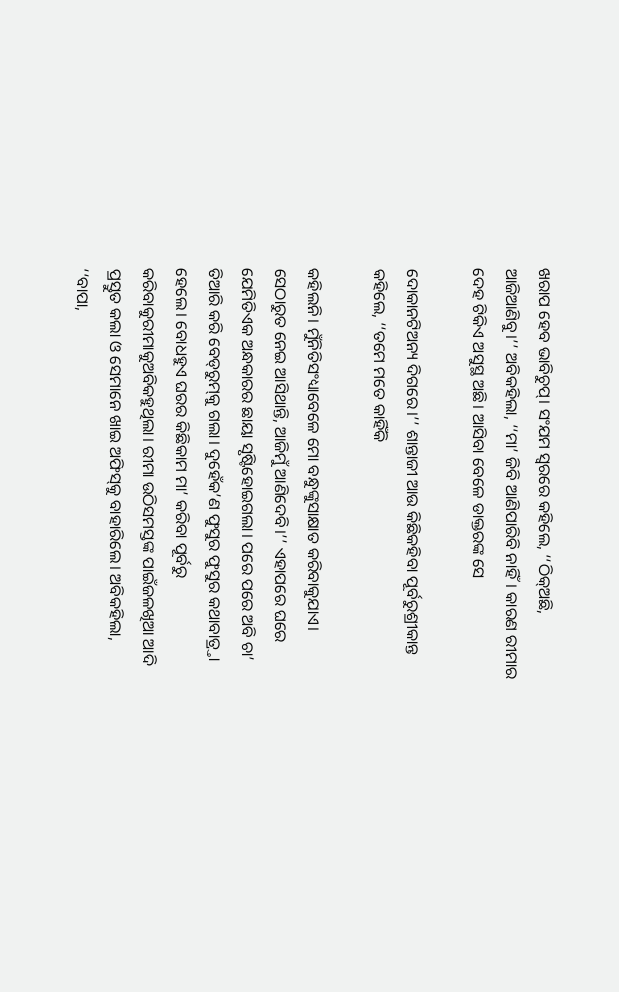ଖରାପ ହେବ ଭାବିଚୁପ୍‌। ସଂଯମ ସ୍ୱରରେ କହିଲେ, ‘‘ଠିକ୍‌ଅଛି, ଆଜିଆଣିବୁ।’’ ଅବିକହିଲା, ‘‘ମା’ ଜିବି ଆଣିପାରିବି ନାହିଁ। କାରଣ ରୀମାର ଦେହ ଟିକିଏ ଅସୁସ୍ଥ ଅଛି। ଆସିବା ବେଳେ ଡାକ୍ତରଙ୍କ ସେ

ଦୋକାନଟିଅନ୍ୟ ଦିଗରେ।’’ ଶାନ୍ତାଜୀ ଆଉ କିଛିକହିବା ପୂର୍ବରୁଶ୍ରୀକାନ୍ତ କହିଲେ, ‘‘ତମେ ମତେ କାହିଁକି

କହିଲନି। ମୁଁନିତିସଂଧ୍ୟାବେଳେ ମୋ ବନ୍ଧୁଙ୍କୁସାକ୍ଷାତ କରିବାକୁଯାଏ। ସେଠାରୁତ ନେଇ ଆସିଥାନ୍ତି, ଆଜିମୁଁ ଆଣିଦେବି।’’ ଏହାପରେ ଘରେ ଯେମିତିଏକ ଅନ୍ଧକାରର ଛାୟା ସୃଷ୍ଟିହୋଇଗଲା। ପରେ ପରେ ଅବି ଚା’ ତିଆରି କରି ବେଡ୍‌ରୁମ୍‌କୁ ଗଲା। ଦୁହେଁକ’ଣ ଫୁସୁର ଫୁସୁର କଥାବାତ୍ର୍ତା ହେଲେ। ବୋଧହୁଏ ଘରର କିଛିକାମ ମା’ କରିବା ପୂର୍ବରୁ କରିବାକୁରୀମାକୁଅବିକହୁଥିଲା। ରୀମା ଉଠିସମସ୍ତଙ୍କ ପାଇଁଜଳଖିଆ ଆଦି ପ୍ରସ୍ତୁତ କଲା ଓ ସେମାନେ ଖାଇ ଅଫିସ୍‌କୁ ବାହାରିଲେ। ଅବିକହିଲା, ‘‘ବାପା,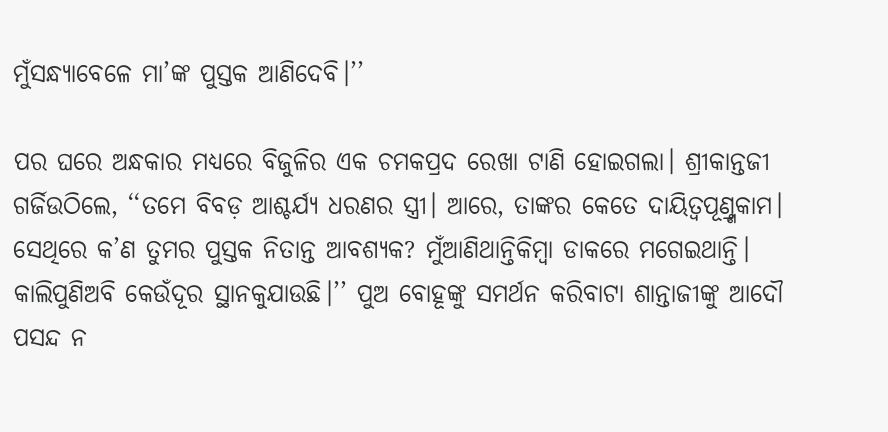ମୁଁସନ୍ଧ୍ୟାବେଳେ ମା’ଙ୍କ ପୁସ୍ତକ ଆଣିଦେବି।’’

ପର ଘରେ ଅନ୍ଧକାର ମଧ୍ୟରେ ବିଜୁଳିର ଏକ ଚମକପ୍ରଦ ରେଖା ଟାଣି ହୋଇଗଲା। ଶ୍ରୀକାନ୍ତଜୀ ଗର୍ଜିଉଠିଲେ, ‘‘ତମେ ବିବଡ଼ ଆଶ୍ଚର୍ଯ୍ୟ ଧରଣର ସ୍ତ୍ରୀ। ଆରେ, ତାଙ୍କର କେତେ ଦାୟିତ୍ୱପୂଣ୍ର୍ଣକାମ। ସେଥିରେ କ’ଣ ତୁମର ପୁସ୍ତକ ନିତାନ୍ତ ଆବଶ୍ୟକ? ମୁଁଆଣିଥାନ୍ତିକିମ୍ବା ଡାକରେ ମଗେଇଥାନ୍ତି। କାଲିପୁଣିଅବି କେଉଁଦୂର ସ୍ଥାନକୁଯାଉଛି।’’ ପୁଅ ବୋହୂଙ୍କୁ ସମର୍ଥନ କରିବାଟା ଶାନ୍ତାଜୀଙ୍କୁ ଆଦୌ ପସନ୍ଦ ନ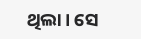ଥିଲା। ସେ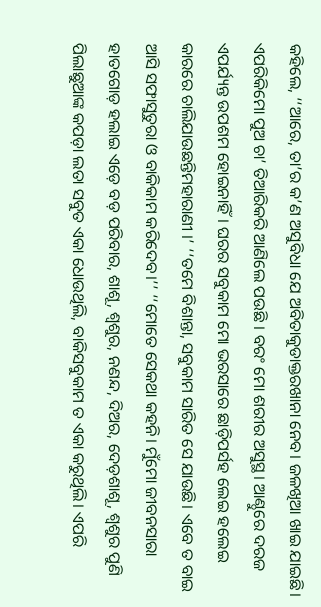କହିଲେ, ‘‘ଆରେ, ତା’ର କ’ଣ ଅସୁବିଧା ଯେ ଅବିତାକୁଡାକ୍ତରଖାନା ନେବ। ଜଳଖିଆ ଖାଇ ଯାଇଛି। ଏପରିକିମୋ ପୁଅ ଚା’ ତିଆରିକରି ଆଣିଲେ ପଉଛି । ବରଂ ମୋ ଶରୀର ଅସୁସ୍ଥ। ଆଣ୍ଠୁରେ ଦରଜ ଏପର୍ଯ୍ୟନ୍ତ ଉପଶମ ହୋଇନାହିଁ। ଘରର ସବୁକାମ ମୋ ଭରସାରେ ଛାଡ଼ିପର୍ସହ ଲେଇ ହଲେଇ କାରରେ ଚାଲିଯାଉଛନ୍ତିମହାରାଣୀ ।’ ‘‘ତମେ ବିଶାନ୍ତା, ସବୁକାମ ସାରିତ ସେ ଯାଉଛି। ଏବେ ତ ବାଇ ଆସି ସଫାସୁତୁରା ଓ ବାକିକାମ କରିଦେବ।’’ ‘‘ମୋତେ ସେକଥା କହନି। ମୁଁମୋ ଜୀବନସାରା ହାତଗୋଡ଼ ହଲାଇ ଏଡ଼େ ବଡ଼ ପରିବାର, ଶାଶୂ, ଶ୍ୱଶୁର, ନଣନ୍ଦ, ଦିଅର, ଦେଡ଼ଶାଶୂ, ଶ୍ୱଶୁର ପୁଣି ପିଲାଛୁଆଙ୍କ କପଡ଼ା ଲତା ସବୁତ ଏକା ଧୋଉଥିଲି, ବାକିସବୁକାମ ତ ଏକା କରୁଥିଲି। ଏପରି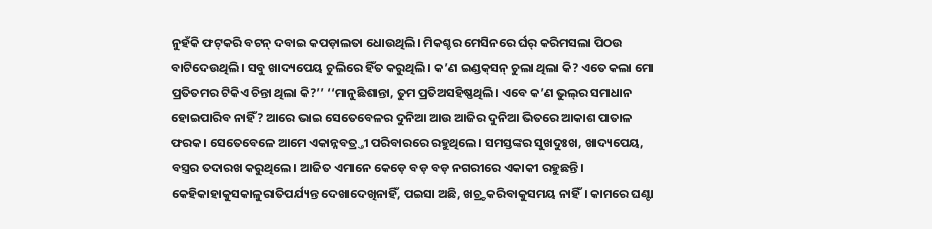ନୁହଁକି ଫଟ୍‌କରି ବଟନ୍‌ ଦବାଇ କପଡ଼ାଲତା ଧୋଉଥିଲି। ମିକଶ୍ଚର ମେସିନରେ ର୍ଘ‌ର୍‌ କରିମସଲା ପିଠଉ ବାଟିଦେଉଥିଲି। ସବୁ ଖାଦ୍ୟପେୟ ଚୁଲିରେ ହିଁତ କରୁଥିଲି। କ’ଣ ଇଣ୍ଡକ୍‌ସନ୍‌ ଚୁଲା ଥିଲା କି? ଏତେ କଲା ମୋ ପ୍ରତିତମର ଟିକିଏ ଚିନ୍ତା ଥିଲା କି?’’ ‘‘ମାନୁଛିଶାନ୍ତା, ତୁମ ପ୍ରତିଅସହିଷ୍ଣଥିଲି। ଏବେ କ’ଣ ଭୁଲ୍‌ର ସମାଧାନ ହୋଇପାରିବ ନାହିଁ? ଆରେ ଭାଇ ସେତେବେଳର ଦୁନିଆ ଆଉ ଆଜିର ଦୁନିଆ ଭିତରେ ଆକାଶ ପାତାଳ ଫରକ। ସେତେବେଳେ ଆମେ ଏକାନ୍ନବତ୍ର୍ତୀ ପରିବାରରେ ରହୁଥିଲେ। ସମସ୍ତଙ୍କର ସୁଖଦୁଃଖ, ଖାଦ୍ୟପେୟ, ବସ୍ତ୍ରର ତଦାରଖ କରୁଥିଲେ। ଆଜିତ ଏମାନେ କେଡ଼େ ବଡ଼ ବଡ଼ ନଗରୀରେ ଏକାକୀ ରହୁଛନ୍ତି। କେହିକାହାକୁସକାଳୁରାତିପର୍ଯ୍ୟନ୍ତ ଦେଖାଦେଖିନାହିଁ, ପଇସା ଅଛି, ଖଚ୍ର୍ଚକରିବାକୁସମୟ ନାହିଁ। କାମରେ ଘଣ୍ଟା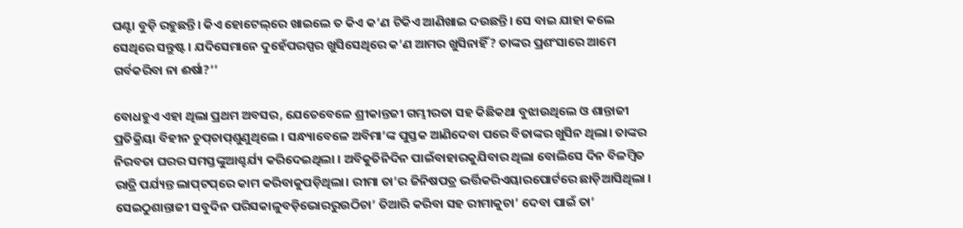ଘଣ୍ଟା ବୁଡ଼ି ରହୁଛନ୍ତି। କିଏ ହୋଟେଲ୍‌ରେ ଖାଇଲେ ତ କିଏ କ’ଣ ଟିକିଏ ଆଣିଖାଇ ଦଉଛନ୍ତି। ସେ ବାଇ ଯାହା କଲେ ସେଥିରେ ସନ୍ତୁଷ୍ଟ। ଯଦିସେମାନେ ଦୁହେଁପରସ୍ପର ଖୁସିସେଥିରେ କ’ଣ ଆମର ଖୁସିନାହିଁ? ତାଙ୍କର ପ୍ରଶଂସାରେ ଆମେ ଗର୍ବକରିବା ନା ଈର୍ଷା?’’

ବୋଧହୁଏ ଏହା ଥିଲା ପ୍ରଥମ ଅବସର, ଯେତେବେଳେ ଶ୍ରୀକାନ୍ତଜୀ ଗମ୍ଭୀରତା ସହ କିଛିକଥା ବୁଝାଉଥିଲେ ଓ ଶାନ୍ତାଜୀ ପ୍ରତିକ୍ରିୟା ବିହୀନ ଚୁପ୍‌ଚାପ୍‌ଶୁଣୁଥିଲେ । ସନ୍ଧ୍ୟାବେଳେ ଅବିମା’ଙ୍କ ପୁସ୍ତକ ଆଣିଦେବା ପରେ ବିତାଙ୍କର ଖୁସିନ ଥିଲା। ତାଙ୍କର ନିରବତା ଘରର ସମସ୍ତଙ୍କୁଆଶ୍ଚର୍ଯ୍ୟ କରିଦେଇଥିଲା । ଅବିକୁତିନିଦିନ ପାଇଁବାହାରକୁଯିବାର ଥିଲା ବୋଲିସେ ଦିନ ବିଳମ୍ବିତ ରାତ୍ରି ପର୍ଯ୍ୟନ୍ତ ଲାପ୍‌ଟପ୍‌ରେ କାମ କରିବାକୁପଡ଼ିଥିଲା। ରୀମା ତା’ର ଜିନିଷପତ୍ର ଭର୍ତ୍ତିକରିଏୟାରପୋର୍ଟରେ ଛାଡ଼ିଆସିଥିଲା । ସେଇଠୁଶାନ୍ତାଜୀ ସବୁଦିନ ପରିସକାଳୁବଡ଼ିଭୋରରୁଉଠିଚା’ ତିଆରି କରିବା ସହ ରୀମାକୁଚା’ ଦେବା ପାଇଁ ତା’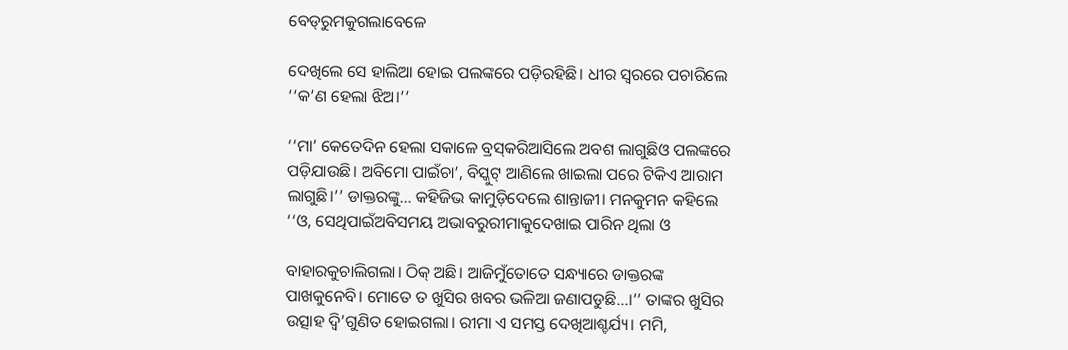ବେଡ୍‌ରୁମକୁଗଲାବେଳେ

ଦେଖିଲେ ସେ ହାଲିଆ ହୋଇ ପଲଙ୍କରେ ପଡ଼ିରହିଛି। ଧୀର ସ୍ୱରରେ ପଚାରିଲେ ‘‘କ’ଣ ହେଲା ଝିଅ।’’

‘‘ମା’ କେତେଦିନ ହେଲା ସକାଳେ ବ୍ରସ୍‌କରିଆସିଲେ ଅବଶ ଲାଗୁଛିଓ ପଲଙ୍କରେ ପଡ଼ିଯାଉଛି। ଅବିମୋ ପାଇଁଚା’, ବିସ୍କୁଟ୍‌ ଆଣିଲେ ଖାଇଲା ପରେ ଟିକିଏ ଆରାମ ଲାଗୁଛି।’’ ଡାକ୍ତରଙ୍କୁ... କହିଜିଭ କାମୁଡ଼ିଦେଲେ ଶାନ୍ତାଜୀ। ମନକୁମନ କହିଲେ ‘‘ଓ, ସେଥିପାଇଁଅବିସମୟ ଅଭାବରୁରୀମାକୁଦେଖାଇ ପାରିନ ଥିଲା ଓ

ବାହାରକୁଚାଲିଗଲା। ଠିକ୍‌ ଅଛି। ଆଜିମୁଁତୋତେ ସନ୍ଧ୍ୟାରେ ଡାକ୍ତରଙ୍କ ପାଖକୁନେବି। ମୋତେ ତ ଖୁସିର ଖବର ଭଳିଆ ଜଣାପଡୁଛି...।’’ ତାଙ୍କର ଖୁସିର ଉତ୍ସାହ ଦ୍ୱି’ଗୁଣିତ ହୋଇଗଲା। ରୀମା ଏ ସମସ୍ତ ଦେଖିଆଶ୍ଚର୍ଯ୍ୟ। ମମି,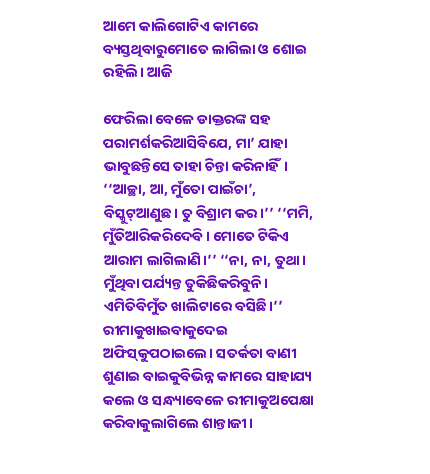ଆମେ କାଲିଗୋଟିଏ କାମରେ ବ୍ୟସ୍ତଥିବାରୁମୋତେ ଲାଗିଲା ଓ ଶୋଇ ରହିଲି। ଆଜି

ଫେରିଲା ବେଳେ ଡାକ୍ତରଙ୍କ ସହ ପରାମର୍ଶକରିଆସିବିଯେ, ମା’ ଯାହା ଭାବୁଛନ୍ତିସେ ତାହା ଚିନ୍ତା କରିନାହିଁ। ‘‘ଆଚ୍ଛା, ଆ, ମୁଁତୋ ପାଇଁଚା’, ବିସ୍କୁଟ୍‌ଆଣୁଛ। ତୁ ବିଶ୍ରାମ କର।’’ ‘‘ମମି, ମୁଁତିଆରିକରିଦେବି। ମୋତେ ଟିକିଏ ଆରାମ ଲାଗିଲାଣି।’’ ‘‘ନା, ନା, ତୁଥା। ମୁଁଥିବା ପର୍ଯ୍ୟନ୍ତ ତୁକିଛିକରିବୁନି। ଏମିତିବିମୁଁତ ଖାଲିଟାରେ ବସିଛି।’’ ରୀମାକୁଖାଇବାକୁଦେଇ ଅଫିସ୍‌କୁପଠାଇଲେ। ସତର୍କତା ବାଣୀ ଶୁଣାଇ ବାଇକୁବିଭିନ୍ନ କାମରେ ସାହାଯ୍ୟ କଲେ ଓ ସନ୍ଧ୍ୟାବେଳେ ରୀମାକୁଅପେକ୍ଷା କରିବାକୁଲାଗିଲେ ଶାନ୍ତାଜୀ।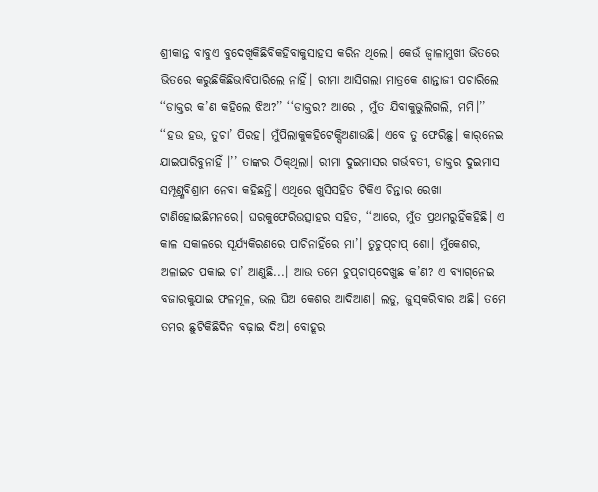ଶ୍ରୀକାନ୍ତ ବାବୁଏ ବୁଦେଖିକିଛିବିକହିବାକୁସାହସ କରିନ ଥିଲେ। କେଉଁ ଜ୍ୱାଳାମୁଖୀ ଭିତରେ ଭିତରେ କରୁଛିକିଛିଭାବିପାରିଲେ ନାହିଁ। ରୀମା ଆସିଗଲା ମାତ୍ରକେ ଶାନ୍ତାଜୀ ପଚାରିଲେ ‘‘ଡାକ୍ତର କ’ଣ କହିଲେ ଝିଅ?’’ ‘‘ଡାକ୍ତର? ଆରେ , ମୁଁତ ଯିବାକୁଭୁଲିଗଲି, ମମି।’’ ‘‘ହଉ ହଉ, ତୁଚା’ ପିରହ। ମୁଁପିଲାକୁକହିଟେକ୍ସିଅଣାଉଛି। ଏବେ ତୁ ଫେରିଛୁ। କାର୍‌ନେଇ ଯାଇପାରିବୁନାହିଁ ।’’ ତାଙ୍କର ଠିକ୍‌ଥିଲା। ରୀମା ଦୁଇମାସର ଗର୍ଭବତୀ, ଡାକ୍ତର ଦୁଇମାସ ସମ୍ପୂଣ୍ର୍ଣବିଶ୍ରାମ ନେବା କହିଛନ୍ତି। ଏଥିରେ ଖୁସିସହିତ ଟିକିଏ ଚିନ୍ତାର ରେଖା ଟାଣିହୋଇଛିମନରେ। ଘରକୁଫେରିଉତ୍ସାହର ସହିତ, ‘‘ଆରେ, ମୁଁତ ପ୍ରଥମରୁହିଁକହିଛି। ଏ କାଳ ସକାଳରେ ସୂର୍ଯ୍ୟକିରଣରେ ପାଚିନାହିଁରେ ମା’। ତୁଚୁପ୍‌ଚାପ୍‌ ଶୋ। ମୁଁକେଶର, ଅଳାଇଚ ପକାଇ ଚା’ ଆଣୁଛି...। ଆଉ ତମେ ଚୁପ୍‌ଚାପ୍‌ଦେଖୁଛ କ’ଣ? ଏ ବ୍ୟାଗ୍‌ନେଇ ବଜାରକୁଯାଇ ଫଳମୂଳ, ଭଲ ଘିଅ କେଶର ଆଦିଆଣ। ଲଡୁ, ଜୁସ୍‌କରିବାର ଅଛି। ତମେ ତମର ଛୁଟିକିଛିଦିନ ବଢ଼ାଇ ଦିଅ। ବୋହୂର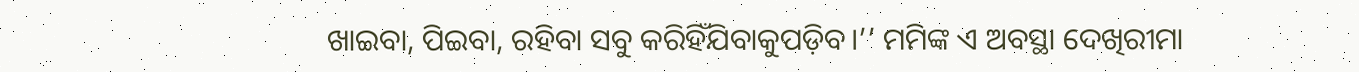ଖାଇବା, ପିଇବା, ରହିବା ସବୁ କରିହିଁଯିବାକୁପଡ଼ିବ।’’ ମମିଙ୍କ ଏ ଅବସ୍ଥା ଦେଖିରୀମା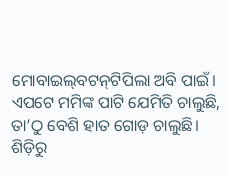ମୋବାଇଲ୍‌ବଟନ୍‌ଟିପିଲା ଅବି ପାଇଁ। ଏପଟେ ମମିଙ୍କ ପାଟି ଯେମିତି ଚାଲୁଛି, ତା’ଠୁ ବେଶି ହାତ ଗୋଡ଼ ଚାଲୁଛି। ଶିଡ଼ିରୁ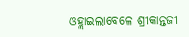ଓହ୍ଲାଇଲାବେଳେ ଶ୍ରୀକାନ୍ତଜୀ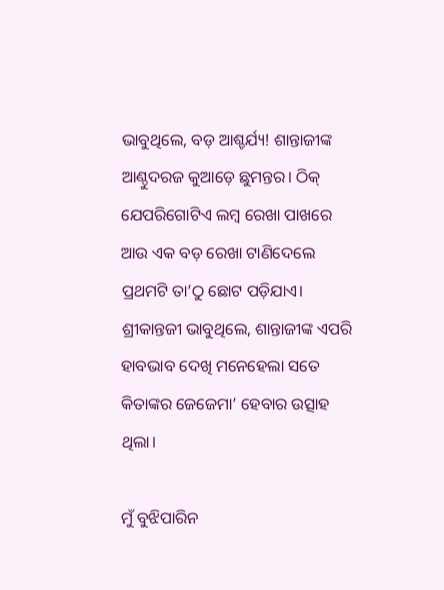ଭାବୁଥିଲେ, ବଡ଼ ଆଶ୍ଚର୍ଯ୍ୟ! ଶାନ୍ତାଜୀଙ୍କ ଆଣ୍ଠୁଦରଜ କୁଆଡ଼େ ଛୁମନ୍ତର। ଠିକ୍‌ ଯେପରିଗୋଟିଏ ଲମ୍ବ ରେଖା ପାଖରେ ଆଉ ଏକ ବଡ଼ ରେଖା ଟାଣିଦେଲେ ପ୍ରଥମଟି ତା’ଠୁ ଛୋଟ ପଡ଼ିଯାଏ। ଶ୍ରୀକାନ୍ତଜୀ ଭାବୁଥିଲେ, ଶାନ୍ତାଜୀଙ୍କ ଏପରି ହାବଭାବ ଦେଖି ମନେହେଲା ସତେ କିତାଙ୍କର ଜେଜେମା’ ହେବାର ଉତ୍ସାହ ଥିଲା।

ମୁଁ ବୁଝିପାରିନ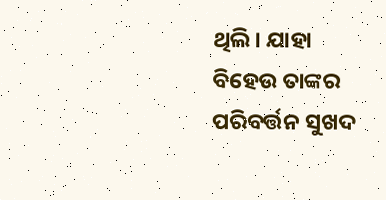ଥିଲି। ଯାହା ବିହେଉ ତାଙ୍କର ପରିବର୍ତ୍ତନ ସୁଖଦ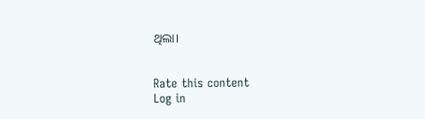ଥିଲା।


Rate this content
Log in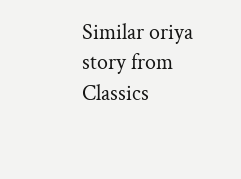Similar oriya story from Classics